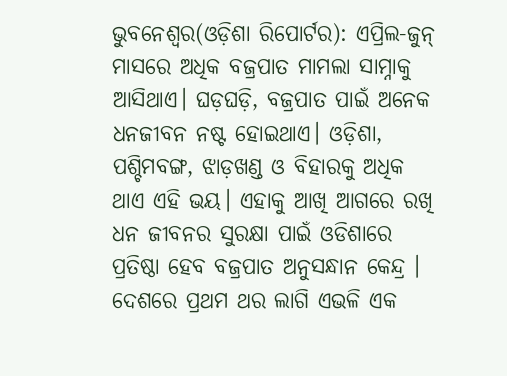ଭୁବନେଶ୍ୱର(ଓଡ଼ିଶା ରିପୋର୍ଟର): ଏପ୍ରିଲ-ଜୁନ୍ ମାସରେ ଅଧିକ ବଜ୍ରପାତ ମାମଲା ସାମ୍ନାକୁ ଆସିଥାଏ। ଘଡ଼ଘଡ଼ି, ବଜ୍ରପାତ ପାଇଁ ଅନେକ ଧନଜୀବନ ନଷ୍ଟ ହୋଇଥାଏ। ଓଡ଼ିଶା, ପଶ୍ଚିମବଙ୍ଗ, ଝାଡ଼ଖଣ୍ଡ ଓ ବିହାରକୁ ଅଧିକ ଥାଏ ଏହି ଭୟ। ଏହାକୁ ଆଖି ଆଗରେ ରଖି ଧନ ଜୀବନର ସୁରକ୍ଷା ପାଇଁ ଓଡିଶାରେ ପ୍ରତିଷ୍ଠା ହେବ ବଜ୍ରପାତ ଅନୁସନ୍ଧାନ କେନ୍ଦ୍ର । ଦେଶରେ ପ୍ରଥମ ଥର ଲାଗି ଏଭଳି ଏକ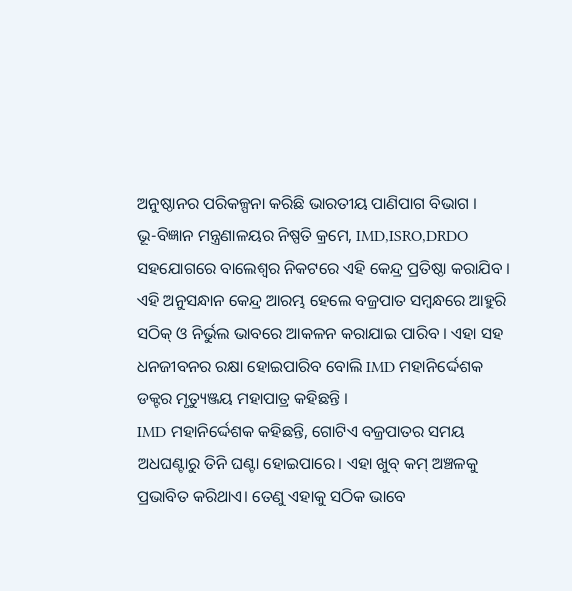ଅନୁଷ୍ଠାନର ପରିକଳ୍ପନା କରିଛି ଭାରତୀୟ ପାଣିପାଗ ବିଭାଗ ।
ଭୂ-ବିଜ୍ଞାନ ମନ୍ତ୍ରଣାଳୟର ନିଷ୍ପତି କ୍ରମେ, IMD,ISRO,DRDO ସହଯୋଗରେ ବାଲେଶ୍ୱର ନିକଟରେ ଏହି କେନ୍ଦ୍ର ପ୍ରତିଷ୍ଠା କରାଯିବ । ଏହି ଅନୁସନ୍ଧାନ କେନ୍ଦ୍ର ଆରମ୍ଭ ହେଲେ ବଜ୍ରପାତ ସମ୍ବନ୍ଧରେ ଆହୁରି ସଠିକ୍ ଓ ନିର୍ଭୁଲ ଭାବରେ ଆକଳନ କରାଯାଇ ପାରିବ । ଏହା ସହ ଧନଜୀବନର ରକ୍ଷା ହୋଇପାରିବ ବୋଲି IMD ମହାନିର୍ଦ୍ଦେଶକ ଡକ୍ଟର ମୃତ୍ୟୁଞ୍ଜୟ ମହାପାତ୍ର କହିଛନ୍ତି ।
IMD ମହାନିର୍ଦ୍ଦେଶକ କହିଛନ୍ତି, ଗୋଟିଏ ବଜ୍ରପାତର ସମୟ ଅଧଘଣ୍ଟାରୁ ତିନି ଘଣ୍ଟା ହୋଇପାରେ। ଏହା ଖୁବ୍ କମ୍ ଅଞ୍ଚଳକୁ ପ୍ରଭାବିତ କରିଥାଏ। ତେଣୁ ଏହାକୁ ସଠିକ ଭାବେ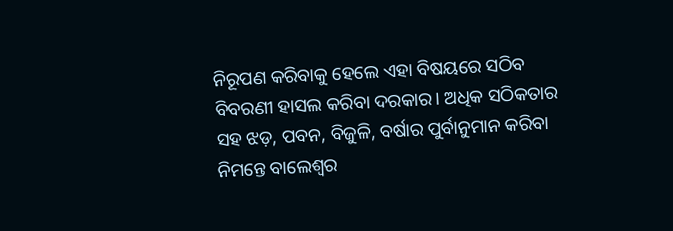ନିରୂପଣ କରିବାକୁ ହେଲେ ଏହା ବିଷୟରେ ସଠିବ ବିବରଣୀ ହାସଲ କରିବା ଦରକାର। ଅଧିକ ସଠିକତାର ସହ ଝଡ଼, ପବନ, ବିଜୁଳି, ବର୍ଷାର ପୁର୍ବାନୁମାନ କରିବା ନିମନ୍ତେ ବାଲେଶ୍ୱର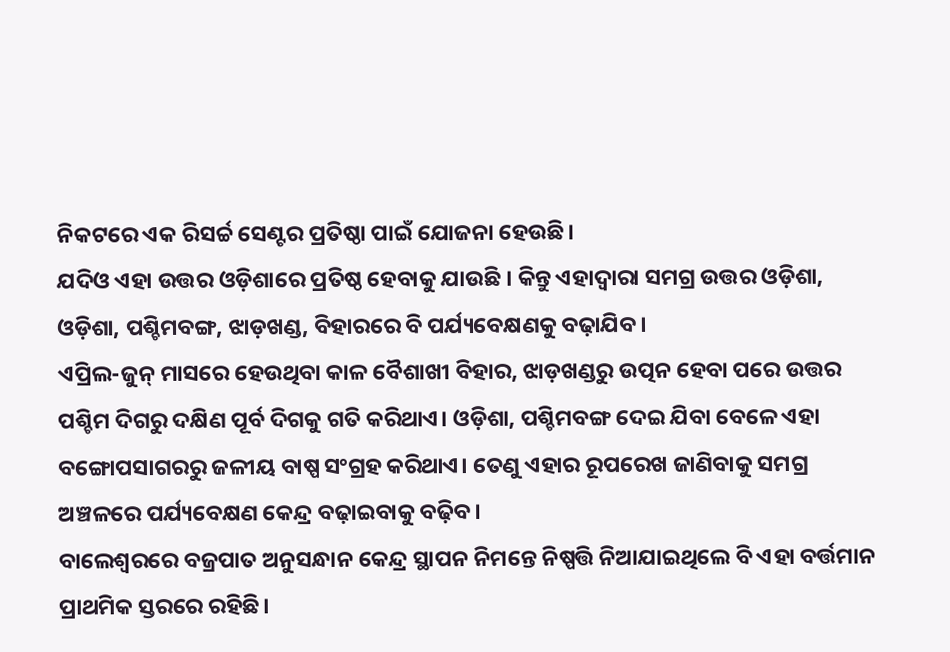ନିକଟରେ ଏକ ରିସର୍ଚ୍ଚ ସେଣ୍ଟର ପ୍ରତିଷ୍ଠା ପାଇଁ ଯୋଜନା ହେଉଛି।
ଯଦିଓ ଏହା ଉତ୍ତର ଓଡ଼ିଶାରେ ପ୍ରତିଷ୍ଠ ହେବାକୁ ଯାଉଛି । କିନ୍ତୁ ଏହାଦ୍ୱାରା ସମଗ୍ର ଉତ୍ତର ଓଡ଼ିଶା, ଓଡ଼ିଶା, ପଶ୍ଚିମବଙ୍ଗ, ଝାଡ଼ଖଣ୍ଡ, ବିହାରରେ ବି ପର୍ଯ୍ୟବେକ୍ଷଣକୁ ବଢ଼ାଯିବ।
ଏପ୍ରିଲ-ଜୁନ୍ ମାସରେ ହେଉଥିବା କାଳ ବୈଶାଖୀ ବିହାର, ଝାଡ଼ଖଣ୍ଡରୁ ଉତ୍ପନ ହେବା ପରେ ଉତ୍ତର ପଶ୍ଚିମ ଦିଗରୁ ଦକ୍ଷିଣ ପୂର୍ବ ଦିଗକୁ ଗତି କରିଥାଏ। ଓଡ଼ିଶା, ପଶ୍ଚିମବଙ୍ଗ ଦେଇ ଯିବା ବେଳେ ଏହା ବଙ୍ଗୋପସାଗରରୁ ଜଳୀୟ ବାଷ୍ପ ସଂଗ୍ରହ କରିଥାଏ। ତେଣୁ ଏହାର ରୂପରେଖ ଜାଣିବାକୁ ସମଗ୍ର ଅଞ୍ଚଳରେ ପର୍ଯ୍ୟବେକ୍ଷଣ କେନ୍ଦ୍ର ବଢ଼ାଇବାକୁ ବଢ଼ିବ।
ବାଲେଶ୍ୱରରେ ବଜ୍ରପାତ ଅନୁସନ୍ଧାନ କେନ୍ଦ୍ର ସ୍ଥାପନ ନିମନ୍ତେ ନିଷ୍ପତ୍ତି ନିଆଯାଇଥିଲେ ବି ଏହା ବର୍ତ୍ତମାନ ପ୍ରାଥମିକ ସ୍ତରରେ ରହିଛି।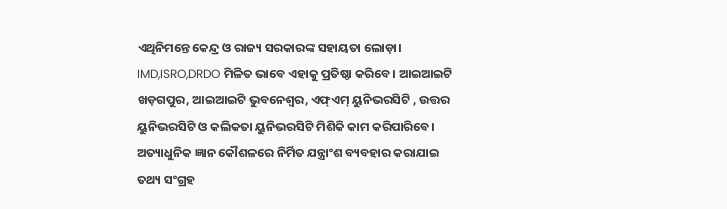ଏଥିନିମନ୍ତେ କେନ୍ଦ୍ର ଓ ରାଜ୍ୟ ସରକାରଙ୍କ ସହାୟତା ଲୋଡ଼ା। IMD,ISRO,DRDO ମିଳିତ ଭାବେ ଏହାକୁ ପ୍ରତିଷ୍ଠା କରିବେ। ଆଇଆଇଟି ଖଡ଼ଗପୁର, ଆଇଆଇଟି ଭୁବନେଶ୍ୱର, ଏଫ୍ଏମ୍ ୟୁନିଭରସିଟି , ଉତ୍ତର ୟୁନିଭରସିଟି ଓ କଲିକତା ୟୁନିଭରସିଟି ମିଶିକି କାମ କରିପାରିବେ। ଅତ୍ୟାଧୁନିକ ଜ୍ଞାନ କୌଶଳରେ ନିର୍ମିତ ଯନ୍ତ୍ରାଂଶ ବ୍ୟବହାର କରାଯାଇ ତଥ୍ୟ ସଂଗ୍ରହ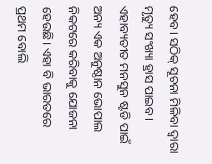ହେବ। ସଠିକ୍ ସୂଚନା ମିଳିବା ଦ୍ୱାରା ମୃତ୍ୟୁ ସଂଖ୍ୟା ହ୍ରାସ ପାଇବ।
ଏହାବ୍ୟତୀତ ମନସୁନ ଷ୍ଟଡି ପାଇଁ ଅନ୍ୟ ଏକ ଅନୁଷ୍ଠାନ ଭୋପାଲ ନିକଟରେ କରିବାକୁ ଯୋଜନା ହେଉଛି। ଏହା ବି ଭାରତରେ ପ୍ରଥମ ବୋଲି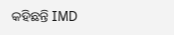କହିଛନ୍ତି IMD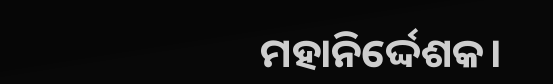ମହାନିର୍ଦ୍ଦେଶକ।